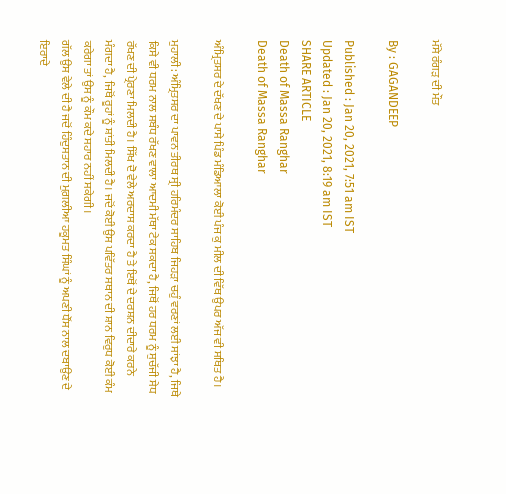ਮੱਸੇ ਰੰਗੜ ਦੀ ਮੌਤ

By : GAGANDEEP

Published : Jan 20, 2021, 7:51 am IST
Updated : Jan 20, 2021, 8:19 am IST
SHARE ARTICLE
Death of Massa Ranghar
Death of Massa Ranghar

ਅੰਮ੍ਰਿਤਸਰ ਦੇ ਦੱਖਣ ਦੇ ਪਾਸੇ ਪਿੰਡ ਮੰਡਿਆਲਾ ਕੋਈ ਪੰਜ ਕੁ ਮੀਲ ਦੀ ਵਿੱਥ ਉਪਰ ਅੱਜ ਵੀ ਸਥਿਤ ਹੈ।

ਮੁਹਾਲੀ: ਅੰਮ੍ਰਿਤਸਰ ਦਾ ਪਾਵਨ ਤੀਰਥ ਸ੍ਰੀ ਹਰਿਮੰਦਰ ਸਾਹਿਬ ਜਿਹੜਾ ਚਹੁੰ ਵਰਣਾਂ ਲਈ ਸਾਂਝਾ ਹੈ, ਜਿਥੇ ਕਿਸੇ ਵੀ ਧਰਮ ਨਾਲ ਸਬੰਧ ਰੱਖਣ ਵਾਲਾ ਆਦਮੀ ਮੱਥਾ ਟੇਕ ਸਕਦਾ ਹੈ, ਜਿਥੋਂ ਹਰ ਧਰਮ ਨੂੰ ਸੁਚੱਜੀ ਸੇਧ ਰੱਖਣ ਦੀ ਪ੍ਰੇਰਣਾ ਮਿਲਦੀ ਹੈ। ਸਿੱਖ ਦੋ ਵੇਲੇ ਅਰਦਾਸ ਕਰਦਾ ਹੈ ਤੇ ਇਥੋਂ ਦੇ ਦਰਸ਼ਨ ਦੀਦਾਰੇ ਕਰਨੇ ਮੰਗਦਾ ਹੈ, ਜਿਥੋਂ ਰੂਹਾਂ ਨੂੰ ਸ਼ਾਂਤੀ ਮਿਲਦੀ ਹੈ। ਜਦੋਂ ਕੋਈ ਉਸ ਪਵਿੱਤਰ ਸਥਾਨ ਦੀ ਸ਼ਾਨ ਵਿਰੁਧ ਕੋਈ ਕੰਮ ਕਰੇਗਾ ਤਾਂ ਉਸ ਨੂੰ ਕੌਮ ਕਦੇ ਸਹਾਰ ਨਹੀਂ ਸਕੇਗੀ।
ਗੱਲ ਉਸ ਵੇਲੇ ਦੀ ਹੈ ਜਦੋਂ ਹਿੰਦੁਸਤਾਨ ਦੀ ਮੁਗ਼ਲੀਆ ਹਕੂਮਤ ਸਿੰਘਾਂ ਨੂੰ ਅਪਣੀ ਧੌਂਸ ਨਾਲ ਦਬਾਉਣ ਦੇ ਇਰਾਦੇ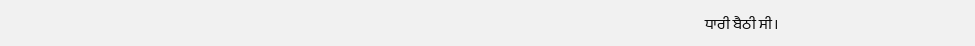ਧਾਰੀ ਬੈਠੀ ਸੀ।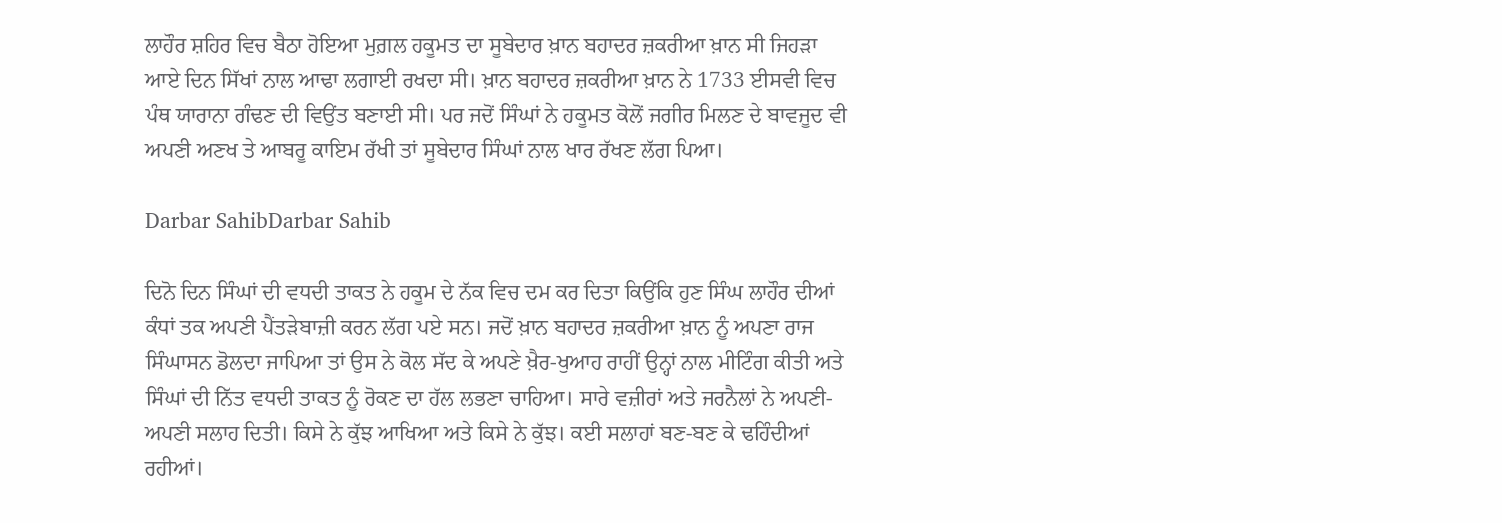ਲਾਹੌਰ ਸ਼ਹਿਰ ਵਿਚ ਬੈਠਾ ਹੋਇਆ ਮੁਗ਼ਲ ਹਕੂਮਤ ਦਾ ਸੂਬੇਦਾਰ ਖ਼ਾਨ ਬਹਾਦਰ ਜ਼ਕਰੀਆ ਖ਼ਾਨ ਸੀ ਜਿਹੜਾ ਆਏ ਦਿਨ ਸਿੱਖਾਂ ਨਾਲ ਆਢਾ ਲਗਾਈ ਰਖਦਾ ਸੀ। ਖ਼ਾਨ ਬਹਾਦਰ ਜ਼ਕਰੀਆ ਖ਼ਾਨ ਨੇ 1733 ਈਸਵੀ ਵਿਚ ਪੰਥ ਯਾਰਾਨਾ ਗੰਢਣ ਦੀ ਵਿਉਂਤ ਬਣਾਈ ਸੀ। ਪਰ ਜਦੋਂ ਸਿੰਘਾਂ ਨੇ ਹਕੂਮਤ ਕੋਲੋਂ ਜਗੀਰ ਮਿਲਣ ਦੇ ਬਾਵਜੂਦ ਵੀ ਅਪਣੀ ਅਣਖ ਤੇ ਆਬਰੂ ਕਾਇਮ ਰੱਖੀ ਤਾਂ ਸੂਬੇਦਾਰ ਸਿੰਘਾਂ ਨਾਲ ਖਾਰ ਰੱਖਣ ਲੱਗ ਪਿਆ।

Darbar SahibDarbar Sahib

ਦਿਨੋ ਦਿਨ ਸਿੰਘਾਂ ਦੀ ਵਧਦੀ ਤਾਕਤ ਨੇ ਹਕੂਮ ਦੇ ਨੱਕ ਵਿਚ ਦਮ ਕਰ ਦਿਤਾ ਕਿਉਂਕਿ ਹੁਣ ਸਿੰਘ ਲਾਹੌਰ ਦੀਆਂ ਕੰਧਾਂ ਤਕ ਅਪਣੀ ਪੈਂਤੜੇਬਾਜ਼ੀ ਕਰਨ ਲੱਗ ਪਏ ਸਨ। ਜਦੋਂ ਖ਼ਾਨ ਬਹਾਦਰ ਜ਼ਕਰੀਆ ਖ਼ਾਨ ਨੂੰ ਅਪਣਾ ਰਾਜ ਸਿੰਘਾਸਨ ਡੋਲਦਾ ਜਾਪਿਆ ਤਾਂ ਉਸ ਨੇ ਕੋਲ ਸੱਦ ਕੇ ਅਪਣੇ ਖ਼ੈਰ-ਖੁਆਹ ਰਾਹੀਂ ਉਨ੍ਹਾਂ ਨਾਲ ਮੀਟਿੰਗ ਕੀਤੀ ਅਤੇ ਸਿੰਘਾਂ ਦੀ ਨਿੱਤ ਵਧਦੀ ਤਾਕਤ ਨੂੰ ਰੋਕਣ ਦਾ ਹੱਲ ਲਭਣਾ ਚਾਹਿਆ। ਸਾਰੇ ਵਜ਼ੀਰਾਂ ਅਤੇ ਜਰਨੈਲਾਂ ਨੇ ਅਪਣੀ-ਅਪਣੀ ਸਲਾਹ ਦਿਤੀ। ਕਿਸੇ ਨੇ ਕੁੱਝ ਆਖਿਆ ਅਤੇ ਕਿਸੇ ਨੇ ਕੁੱਝ। ਕਈ ਸਲਾਹਾਂ ਬਣ-ਬਣ ਕੇ ਢਹਿੰਦੀਆਂ ਰਹੀਆਂ।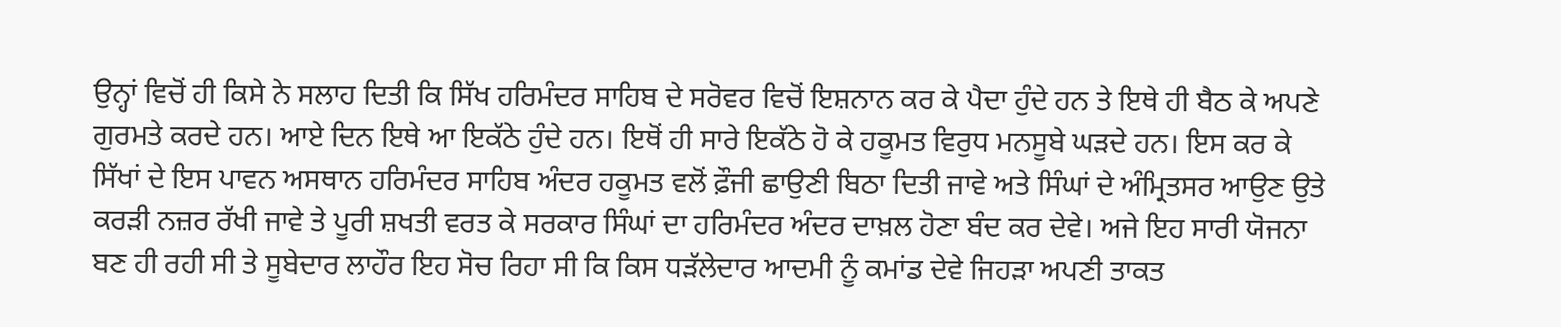ਉਨ੍ਹਾਂ ਵਿਚੋਂ ਹੀ ਕਿਸੇ ਨੇ ਸਲਾਹ ਦਿਤੀ ਕਿ ਸਿੱਖ ਹਰਿਮੰਦਰ ਸਾਹਿਬ ਦੇ ਸਰੋਵਰ ਵਿਚੋਂ ਇਸ਼ਨਾਨ ਕਰ ਕੇ ਪੈਦਾ ਹੁੰਦੇ ਹਨ ਤੇ ਇਥੇ ਹੀ ਬੈਠ ਕੇ ਅਪਣੇ ਗੁਰਮਤੇ ਕਰਦੇ ਹਨ। ਆਏ ਦਿਨ ਇਥੇ ਆ ਇਕੱਠੇ ਹੁੰਦੇ ਹਨ। ਇਥੋਂ ਹੀ ਸਾਰੇ ਇਕੱਠੇ ਹੋ ਕੇ ਹਕੂਮਤ ਵਿਰੁਧ ਮਨਸੂਬੇ ਘੜਦੇ ਹਨ। ਇਸ ਕਰ ਕੇ ਸਿੱਖਾਂ ਦੇ ਇਸ ਪਾਵਨ ਅਸਥਾਨ ਹਰਿਮੰਦਰ ਸਾਹਿਬ ਅੰਦਰ ਹਕੂਮਤ ਵਲੋਂ ਫ਼ੌਜੀ ਛਾਉਣੀ ਬਿਠਾ ਦਿਤੀ ਜਾਵੇ ਅਤੇ ਸਿੰਘਾਂ ਦੇ ਅੰਮ੍ਰਿਤਸਰ ਆਉਣ ਉਤੇ ਕਰੜੀ ਨਜ਼ਰ ਰੱਖੀ ਜਾਵੇ ਤੇ ਪੂਰੀ ਸ਼ਖਤੀ ਵਰਤ ਕੇ ਸਰਕਾਰ ਸਿੰਘਾਂ ਦਾ ਹਰਿਮੰਦਰ ਅੰਦਰ ਦਾਖ਼ਲ ਹੋਣਾ ਬੰਦ ਕਰ ਦੇਵੇ। ਅਜੇ ਇਹ ਸਾਰੀ ਯੋਜਨਾ ਬਣ ਹੀ ਰਹੀ ਸੀ ਤੇ ਸੂਬੇਦਾਰ ਲਾਹੌਰ ਇਹ ਸੋਚ ਰਿਹਾ ਸੀ ਕਿ ਕਿਸ ਧੜੱਲੇਦਾਰ ਆਦਮੀ ਨੂੰ ਕਮਾਂਡ ਦੇਵੇ ਜਿਹੜਾ ਅਪਣੀ ਤਾਕਤ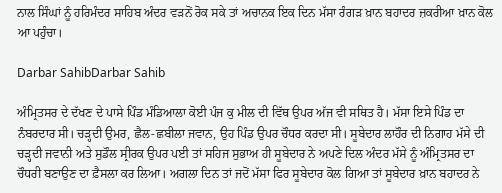ਨਾਲ ਸਿੰਘਾਂ ਨੂੰ ਹਰਿਮੰਦਰ ਸਾਹਿਬ ਅੰਦਰ ਵੜਨੋਂ ਰੋਕ ਸਕੇ ਤਾਂ ਅਚਾਨਕ ਇਕ ਦਿਨ ਮੱਸਾ ਰੰਗੜ ਖ਼ਾਨ ਬਹਾਦਰ ਜ਼ਕਰੀਆ ਖ਼ਾਨ ਕੋਲ ਆ ਪਹੁੰਚਾ।

Darbar SahibDarbar Sahib

ਅੰਮ੍ਰਿਤਸਰ ਦੇ ਦੱਖਣ ਦੇ ਪਾਸੇ ਪਿੰਡ ਮੰਡਿਆਲਾ ਕੋਈ ਪੰਜ ਕੁ ਮੀਲ ਦੀ ਵਿੱਥ ਉਪਰ ਅੱਜ ਵੀ ਸਥਿਤ ਹੈ। ਮੱਸਾ ਇਸੇ ਪਿੰਡ ਦਾ ਨੰਬਰਦਾਰ ਸੀ। ਚੜ੍ਹਦੀ ਉਮਰ, ਛੈਲ-ਛਬੀਲਾ ਜਵਾਨ, ਉਹ ਪਿੰਡ ਉਪਰ ਚੌਧਰ ਕਰਦਾ ਸੀ। ਸੂਬੇਦਾਰ ਲਾਹੌਰ ਦੀ ਨਿਗਾਹ ਮੱਸੇ ਦੀ ਚੜ੍ਹਦੀ ਜਵਾਨੀ ਅਤੇ ਸੁਡੌਲ ਸ੍ਰੀਰਕ ਉਪਰ ਪਈ ਤਾਂ ਸਹਿਜ ਸੁਭਾਅ ਹੀ ਸੂਬੇਦਾਰ ਨੇ ਅਪਣੇ ਦਿਲ ਅੰਦਰ ਮੱਸੇ ਨੂੰ ਅੰਮ੍ਰਿਤਸਰ ਦਾ ਚੌਧਰੀ ਬਣਾਉਣ ਦਾ ਫ਼ੈਸਲਾ ਕਰ ਲਿਆ। ਅਗਲਾ ਦਿਨ ਤਾਂ ਜਦੋਂ ਮੱਸਾ ਫਿਰ ਸੂਬੇਦਾਰ ਕੋਲ ਗਿਆ ਤਾਂ ਸੂਬੇਦਾਰ ਖ਼ਾਨ ਬਹਾਦਰ ਨੇ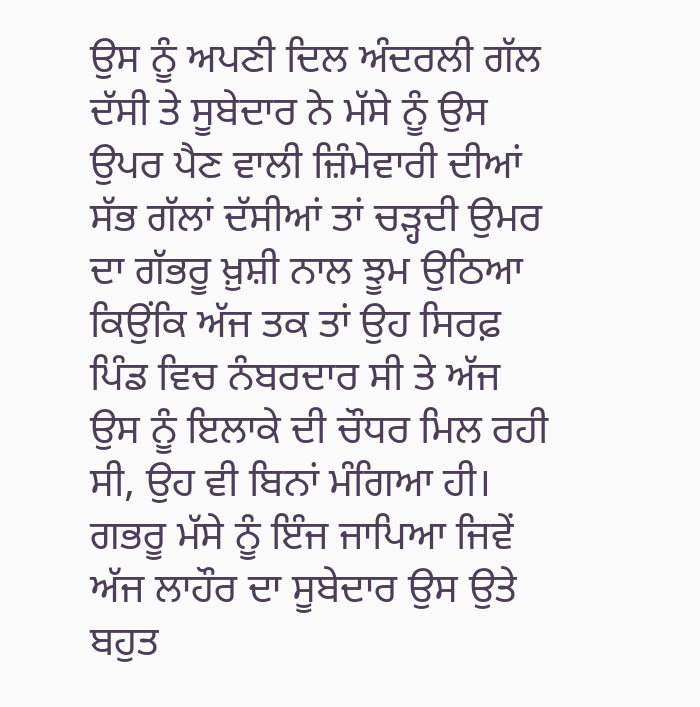ਉਸ ਨੂੰ ਅਪਣੀ ਦਿਲ ਅੰਦਰਲੀ ਗੱਲ ਦੱਸੀ ਤੇ ਸੂਬੇਦਾਰ ਨੇ ਮੱਸੇ ਨੂੰ ਉਸ ਉਪਰ ਪੈਣ ਵਾਲੀ ਜ਼ਿੰਮੇਵਾਰੀ ਦੀਆਂ ਸੱਭ ਗੱਲਾਂ ਦੱਸੀਆਂ ਤਾਂ ਚੜ੍ਹਦੀ ਉਮਰ ਦਾ ਗੱਭਰੂ ਖ਼ੁਸ਼ੀ ਨਾਲ ਝੂਮ ਉਠਿਆ ਕਿਉਂਕਿ ਅੱਜ ਤਕ ਤਾਂ ਉਹ ਸਿਰਫ਼ ਪਿੰਡ ਵਿਚ ਨੰਬਰਦਾਰ ਸੀ ਤੇ ਅੱਜ ਉਸ ਨੂੰ ਇਲਾਕੇ ਦੀ ਚੌਧਰ ਮਿਲ ਰਹੀ ਸੀ, ਉਹ ਵੀ ਬਿਨਾਂ ਮੰਗਿਆ ਹੀ। ਗਭਰੂ ਮੱਸੇ ਨੂੰ ਇੰਜ ਜਾਪਿਆ ਜਿਵੇਂ ਅੱਜ ਲਾਹੌਰ ਦਾ ਸੂਬੇਦਾਰ ਉਸ ਉਤੇ ਬਹੁਤ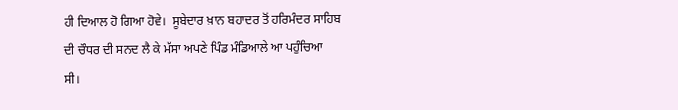ਹੀ ਦਿਆਲ ਹੋ ਗਿਆ ਹੋਵੇ।  ਸੂਬੇਦਾਰ ਖ਼ਾਨ ਬਹਾਦਰ ਤੋਂ ਹਰਿਮੰਦਰ ਸਾਹਿਬ ਦੀ ਚੌਧਰ ਦੀ ਸਨਦ ਲੈ ਕੇ ਮੱਸਾ ਅਪਣੇ ਪਿੰਡ ਮੰਡਿਆਲੇ ਆ ਪਹੁੰਚਿਆ ਸੀ।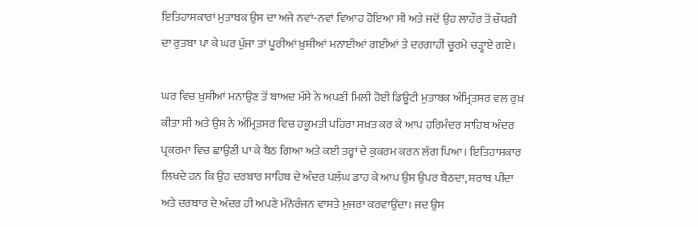ਇਤਿਹਾਸਕਾਰਾਂ ਮੁਤਾਬਕ ਉਸ ਦਾ ਅਜੇ ਨਵਾਂ-ਨਵਾਂ ਵਿਆਹ ਹੋਇਆ ਸੀ ਅਤੇ ਜਦੋਂ ਉਹ ਲਾਹੌਰ ਤੋਂ ਚੌਧਰੀ ਦਾ ਰੁਤਬਾ ਪਾ ਕੇ ਘਰ ਪੁੱਜਾ ਤਾਂ ਪੂਰੀਆਂ ਖ਼ੁਸ਼ੀਆਂ ਮਨਾਈਆਂ ਗਈਆਂ ਤੇ ਦਰਗਾਹੀਂ ਚੂਰਮੇ ਚੜ੍ਹਾਏ ਗਏ।

ਘਰ ਵਿਚ ਖ਼ੁਸ਼ੀਆਂ ਮਨਾਉਣ ਤੋਂ ਬਾਅਦ ਮੱਸੇ ਨੇ ਅਪਣੀ ਮਿਲੀ ਹੋਈ ਡਿਊਟੀ ਮੁਤਾਬਕ ਅੰਮ੍ਰਿਤਸਰ ਵਲ ਰੁਖ਼ ਕੀਤਾ ਸੀ ਅਤੇ ਉਸ ਨੇ ਅੰਮ੍ਰਿਤਸਰ ਵਿਚ ਹਕੂਮਤੀ ਪਹਿਰਾ ਸਖ਼ਤ ਕਰ ਕੇ ਆਪ ਹਰਿਮੰਦਰ ਸਾਹਿਬ ਅੰਦਰ ਪ੍ਰਕਰਮਾ ਵਿਚ ਛਾਉਣੀ ਪਾ ਕੇ ਬੈਠ ਗਿਆ ਅਤੇ ਕਈ ਤਰ੍ਹਾਂ ਦੇ ਕੁਕਰਮ ਕਰਨ ਲੱਗ ਪਿਆ। ਇਤਿਹਾਸਕਾਰ ਲਿਖਦੇ ਹਨ ਕਿ ਉਹ ਦਰਬਾਰ ਸਾਹਿਬ ਦੇ ਅੰਦਰ ਪਲੰਘ ਡਾਹ ਕੇ ਆਪ ਉਸ ਉਪਰ ਬੈਠਦਾ, ਸ਼ਰਾਬ ਪੀਂਦਾ ਅਤੇ ਦਰਬਾਰ ਦੇ ਅੰਦਰ ਹੀ ਅਪਣੇ ਮੰਨੋਰੰਜਨ ਵਾਸਤੇ ਮੁਜਰਾ ਕਰਵਾਉਂਦਾ। ਜਦ ਉਸ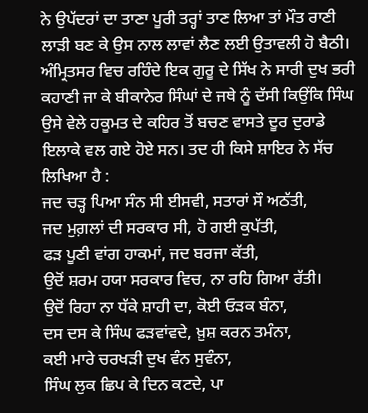ਨੇ ਉਪੱਦਰਾਂ ਦਾ ਤਾਣਾ ਪੂਰੀ ਤਰ੍ਹਾਂ ਤਾਣ ਲਿਆ ਤਾਂ ਮੌਤ ਰਾਣੀ ਲਾੜੀ ਬਣ ਕੇ ਉਸ ਨਾਲ ਲਾਵਾਂ ਲੈਣ ਲਈ ਉਤਾਵਲੀ ਹੋ ਬੈਠੀ। ਅੰਮ੍ਰਿਤਸਰ ਵਿਚ ਰਹਿੰਦੇ ਇਕ ਗੁਰੂ ਦੇ ਸਿੱਖ ਨੇ ਸਾਰੀ ਦੁਖ ਭਰੀ ਕਹਾਣੀ ਜਾ ਕੇ ਬੀਕਾਨੇਰ ਸਿੰਘਾਂ ਦੇ ਜਥੇ ਨੂੰ ਦੱਸੀ ਕਿਉਂਕਿ ਸਿੰਘ ਉਸੇ ਵੇਲੇ ਹਕੂਮਤ ਦੇ ਕਹਿਰ ਤੋਂ ਬਚਣ ਵਾਸਤੇ ਦੂਰ ਦੁਰਾਡੇ ਇਲਾਕੇ ਵਲ ਗਏ ਹੋਏ ਸਨ। ਤਦ ਹੀ ਕਿਸੇ ਸ਼ਾਇਰ ਨੇ ਸੱਚ ਲਿਖਿਆ ਹੈ :
ਜਦ ਚੜ੍ਹ ਪਿਆ ਸੰਨ ਸੀ ਈਸਵੀ, ਸਤਾਰਾਂ ਸੌ ਅਠੱਤੀ,
ਜਦ ਮੁਗ਼ਲਾਂ ਦੀ ਸਰਕਾਰ ਸੀ, ਹੋ ਗਈ ਕੁਪੱਤੀ,
ਫੜ ਪੂਣੀ ਵਾਂਗ ਹਾਕਮਾਂ, ਜਦ ਬਰਜਾ ਕੱਤੀ,
ਉਦੋਂ ਸ਼ਰਮ ਹਯਾ ਸਰਕਾਰ ਵਿਚ, ਨਾ ਰਹਿ ਗਿਆ ਰੱਤੀ।
ਉਦੋਂ ਰਿਹਾ ਨਾ ਧੱਕੇ ਸ਼ਾਹੀ ਦਾ, ਕੋਈ ਓੜਕ ਬੰਨਾ,
ਦਸ ਦਸ ਕੇ ਸਿੰਘ ਫੜਵਾਂਵਦੇ, ਖ਼ੁਸ਼ ਕਰਨ ਤਮੰਨਾ,
ਕਈ ਮਾਰੇ ਚਰਖੜੀ ਦੁਖ ਵੰਨ ਸੁਵੰਨਾ,
ਸਿੰਘ ਲੁਕ ਛਿਪ ਕੇ ਦਿਨ ਕਟਦੇ, ਪਾ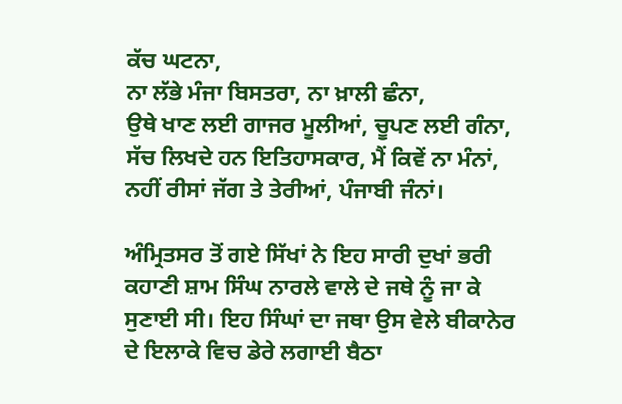ਕੱਚ ਘਟਨਾ,
ਨਾ ਲੱਭੇ ਮੰਜਾ ਬਿਸਤਰਾ, ਨਾ ਖ਼ਾਲੀ ਛੰਨਾ,
ਉਥੇ ਖਾਣ ਲਈ ਗਾਜਰ ਮੂਲੀਆਂ, ਚੂਪਣ ਲਈ ਗੰਨਾ,
ਸੱਚ ਲਿਖਦੇ ਹਨ ਇਤਿਹਾਸਕਾਰ, ਮੈਂ ਕਿਵੇਂ ਨਾ ਮੰਨਾਂ,
ਨਹੀਂ ਰੀਸਾਂ ਜੱਗ ਤੇ ਤੇਰੀਆਂ, ਪੰਜਾਬੀ ਜੰਨਾਂ।

ਅੰਮ੍ਰਿਤਸਰ ਤੋਂ ਗਏ ਸਿੱਖਾਂ ਨੇ ਇਹ ਸਾਰੀ ਦੁਖਾਂ ਭਰੀ ਕਹਾਣੀ ਸ਼ਾਮ ਸਿੰਘ ਨਾਰਲੇ ਵਾਲੇ ਦੇ ਜਥੇ ਨੂੰ ਜਾ ਕੇ ਸੁਣਾਈ ਸੀ। ਇਹ ਸਿੰਘਾਂ ਦਾ ਜਥਾ ਉਸ ਵੇਲੇ ਬੀਕਾਨੇਰ ਦੇ ਇਲਾਕੇ ਵਿਚ ਡੇਰੇ ਲਗਾਈ ਬੈਠਾ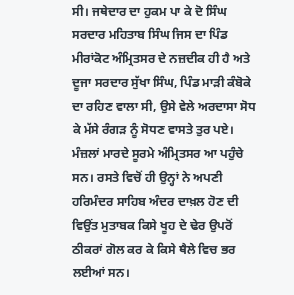ਸੀ। ਜਥੇਦਾਰ ਦਾ ਹੁਕਮ ਪਾ ਕੇ ਦੋ ਸਿੰਘ ਸਰਦਾਰ ਮਹਿਤਾਬ ਸਿੰਘ ਜਿਸ ਦਾ ਪਿੰਡ ਮੀਰਾਂਕੋਟ ਅੰਮ੍ਰਿਤਸਰ ਦੇ ਨਜ਼ਦੀਕ ਹੀ ਹੈ ਅਤੇ ਦੂਜਾ ਸਰਦਾਰ ਸੁੱਖਾ ਸਿੰਘ, ਪਿੰਡ ਮਾੜੀ ਕੰਬੋਕੇ ਦਾ ਰਹਿਣ ਵਾਲਾ ਸੀ, ਉਸੇ ਵੇਲੇ ਅਰਦਾਸਾ ਸੋਧ ਕੇ ਮੱਸੇ ਰੰਗੜ ਨੂੰ ਸੋਧਣ ਵਾਸਤੇ ਤੁਰ ਪਏ। ਮੰਜ਼ਲਾਂ ਮਾਰਦੇ ਸੂਰਮੇ ਅੰਮ੍ਰਿਤਸਰ ਆ ਪਹੁੰਚੇ ਸਨ। ਰਸਤੇ ਵਿਚੋਂ ਹੀ ਉਨ੍ਹਾਂ ਨੇ ਅਪਣੀ ਹਰਿਮੰਦਰ ਸਾਹਿਬ ਅੰਦਰ ਦਾਖ਼ਲ ਹੋਣ ਦੀ ਵਿਉਂਤ ਮੁਤਾਬਕ ਕਿਸੇ ਖੂਹ ਦੇ ਢੇਰ ਉਪਰੋਂ ਠੀਕਰਾਂ ਗੋਲ ਕਰ ਕੇ ਕਿਸੇ ਥੈਲੇ ਵਿਚ ਭਰ ਲਈਆਂ ਸਨ।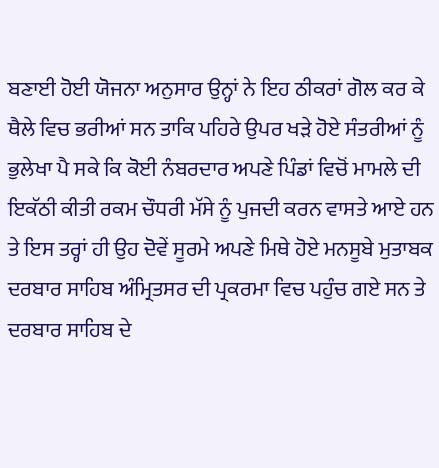ਬਣਾਈ ਹੋਈ ਯੋਜਨਾ ਅਨੁਸਾਰ ਉਨ੍ਹਾਂ ਨੇ ਇਹ ਠੀਕਰਾਂ ਗੋਲ ਕਰ ਕੇ ਥੈਲੇ ਵਿਚ ਭਰੀਆਂ ਸਨ ਤਾਕਿ ਪਹਿਰੇ ਉਪਰ ਖੜੇ ਹੋਏ ਸੰਤਰੀਆਂ ਨੂੰ ਭੁਲੇਖਾ ਪੈ ਸਕੇ ਕਿ ਕੋਈ ਨੰਬਰਦਾਰ ਅਪਣੇ ਪਿੰਡਾਂ ਵਿਚੋਂ ਮਾਮਲੇ ਦੀ ਇਕੱਠੀ ਕੀਤੀ ਰਕਮ ਚੌਧਰੀ ਮੱਸੇ ਨੂੰ ਪੁਜਦੀ ਕਰਨ ਵਾਸਤੇ ਆਏ ਹਨ ਤੇ ਇਸ ਤਰ੍ਹਾਂ ਹੀ ਉਹ ਦੋਵੇਂ ਸੂਰਮੇ ਅਪਣੇ ਮਿਥੇ ਹੋਏ ਮਨਸੂਬੇ ਮੁਤਾਬਕ ਦਰਬਾਰ ਸਾਹਿਬ ਅੰਮ੍ਰਿਤਸਰ ਦੀ ਪ੍ਰਕਰਮਾ ਵਿਚ ਪਹੁੰਚ ਗਏ ਸਨ ਤੇ ਦਰਬਾਰ ਸਾਹਿਬ ਦੇ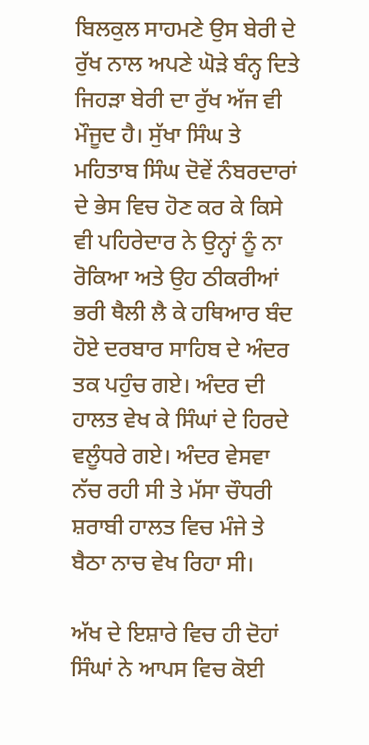ਬਿਲਕੁਲ ਸਾਹਮਣੇ ਉਸ ਬੇਰੀ ਦੇ ਰੁੱਖ ਨਾਲ ਅਪਣੇ ਘੋੜੇ ਬੰਨ੍ਹ ਦਿਤੇ ਜਿਹੜਾ ਬੇਰੀ ਦਾ ਰੁੱਖ ਅੱਜ ਵੀ ਮੌਜੂਦ ਹੈ। ਸੁੱਖਾ ਸਿੰਘ ਤੇ ਮਹਿਤਾਬ ਸਿੰਘ ਦੋਵੇਂ ਨੰਬਰਦਾਰਾਂ ਦੇ ਭੇਸ ਵਿਚ ਹੋਣ ਕਰ ਕੇ ਕਿਸੇ ਵੀ ਪਹਿਰੇਦਾਰ ਨੇ ਉਨ੍ਹਾਂ ਨੂੰ ਨਾ ਰੋਕਿਆ ਅਤੇ ਉਹ ਠੀਕਰੀਆਂ ਭਰੀ ਥੈਲੀ ਲੈ ਕੇ ਹਥਿਆਰ ਬੰਦ ਹੋਏ ਦਰਬਾਰ ਸਾਹਿਬ ਦੇ ਅੰਦਰ ਤਕ ਪਹੁੰਚ ਗਏ। ਅੰਦਰ ਦੀ ਹਾਲਤ ਵੇਖ ਕੇ ਸਿੰਘਾਂ ਦੇ ਹਿਰਦੇ ਵਲੂੰਧਰੇ ਗਏ। ਅੰਦਰ ਵੇਸਵਾ ਨੱਚ ਰਹੀ ਸੀ ਤੇ ਮੱਸਾ ਚੌਧਰੀ ਸ਼ਰਾਬੀ ਹਾਲਤ ਵਿਚ ਮੰਜੇ ਤੇ ਬੈਠਾ ਨਾਚ ਵੇਖ ਰਿਹਾ ਸੀ।

ਅੱਖ ਦੇ ਇਸ਼ਾਰੇ ਵਿਚ ਹੀ ਦੋਹਾਂ ਸਿੰਘਾਂ ਨੇ ਆਪਸ ਵਿਚ ਕੋਈ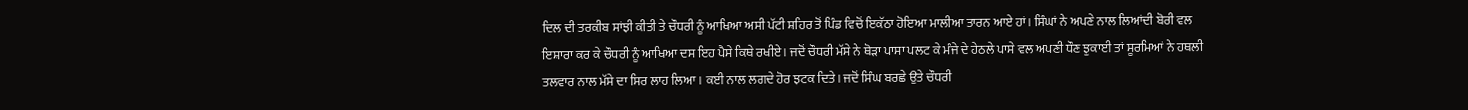ਦਿਲ ਦੀ ਤਰਕੀਬ ਸਾਂਝੀ ਕੀਤੀ ਤੇ ਚੌਧਰੀ ਨੂੰ ਆਖਿਆ ਅਸੀ ਪੱਟੀ ਸ਼ਹਿਰ ਤੋਂ ਪਿੰਡ ਵਿਚੋਂ ਇਕੱਠਾ ਹੋਇਆ ਮਾਲੀਆ ਤਾਰਨ ਆਏ ਹਾਂ। ਸਿੰਘਾਂ ਨੇ ਅਪਣੇ ਨਾਲ ਲਿਆਂਦੀ ਬੋਰੀ ਵਲ ਇਸ਼ਾਰਾ ਕਰ ਕੇ ਚੌਧਰੀ ਨੂੰ ਆਖਿਆ ਦਸ ਇਹ ਪੈਸੇ ਕਿਥੇ ਰਖੀਏ। ਜਦੋਂ ਚੌਧਰੀ ਮੱਸੇ ਨੇ ਥੋੜਾ ਪਾਸਾ ਪਲਟ ਕੇ ਮੰਜੇ ਦੇ ਹੇਠਲੇ ਪਾਸੇ ਵਲ ਅਪਣੀ ਧੌਣ ਝੁਕਾਈ ਤਾਂ ਸੂਰਮਿਆਂ ਨੇ ਹਥਲੀ ਤਲਵਾਰ ਨਾਲ ਮੱਸੇ ਦਾ ਸਿਰ ਲਾਹ ਲਿਆ। ਕਈ ਨਾਲ ਲਗਦੇ ਹੋਰ ਝਟਕ ਦਿਤੇ। ਜਦੋਂ ਸਿੰਘ ਬਰਛੇ ਉਤੇ ਚੌਧਰੀ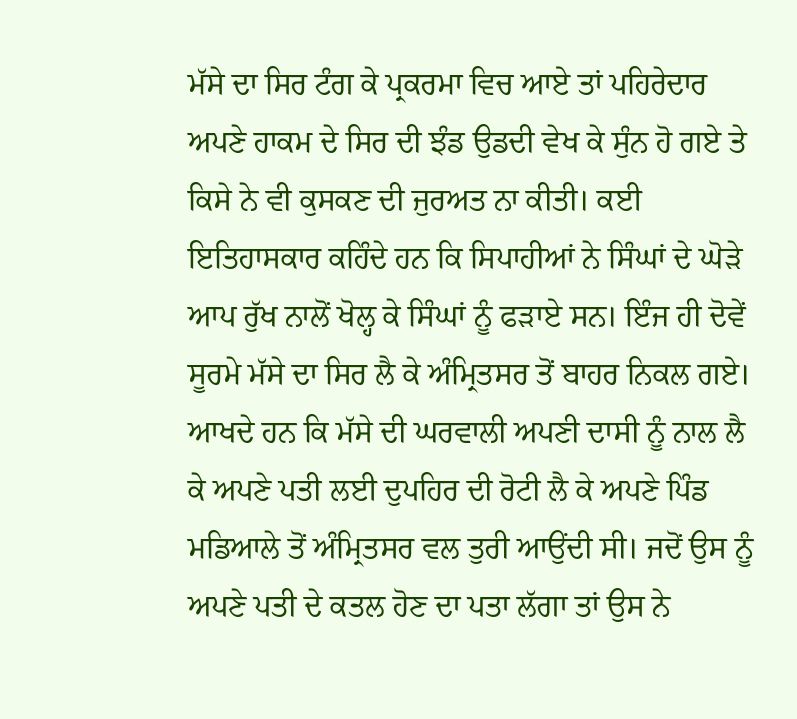ਮੱਸੇ ਦਾ ਸਿਰ ਟੰਗ ਕੇ ਪ੍ਰਕਰਮਾ ਵਿਚ ਆਏ ਤਾਂ ਪਹਿਰੇਦਾਰ ਅਪਣੇ ਹਾਕਮ ਦੇ ਸਿਰ ਦੀ ਝੰਡ ਉਡਦੀ ਵੇਖ ਕੇ ਸੁੰਨ ਹੋ ਗਏ ਤੇ ਕਿਸੇ ਨੇ ਵੀ ਕੁਸਕਣ ਦੀ ਜੁਰਅਤ ਨਾ ਕੀਤੀ। ਕਈ ਇਤਿਹਾਸਕਾਰ ਕਹਿੰਦੇ ਹਨ ਕਿ ਸਿਪਾਹੀਆਂ ਨੇ ਸਿੰਘਾਂ ਦੇ ਘੋੜੇ ਆਪ ਰੁੱਖ ਨਾਲੋਂ ਖੋਲ੍ਹ ਕੇ ਸਿੰਘਾਂ ਨੂੰ ਫੜਾਏ ਸਨ। ਇੰਜ ਹੀ ਦੋਵੇਂ ਸੂਰਮੇ ਮੱਸੇ ਦਾ ਸਿਰ ਲੈ ਕੇ ਅੰਮ੍ਰਿਤਸਰ ਤੋਂ ਬਾਹਰ ਨਿਕਲ ਗਏ।  ਆਖਦੇ ਹਨ ਕਿ ਮੱਸੇ ਦੀ ਘਰਵਾਲੀ ਅਪਣੀ ਦਾਸੀ ਨੂੰ ਨਾਲ ਲੈ ਕੇ ਅਪਣੇ ਪਤੀ ਲਈ ਦੁਪਹਿਰ ਦੀ ਰੋਟੀ ਲੈ ਕੇ ਅਪਣੇ ਪਿੰਡ ਮਡਿਆਲੇ ਤੋਂ ਅੰਮ੍ਰਿਤਸਰ ਵਲ ਤੁਰੀ ਆਉਂਦੀ ਸੀ। ਜਦੋਂ ਉਸ ਨੂੰ ਅਪਣੇ ਪਤੀ ਦੇ ਕਤਲ ਹੋਣ ਦਾ ਪਤਾ ਲੱਗਾ ਤਾਂ ਉਸ ਨੇ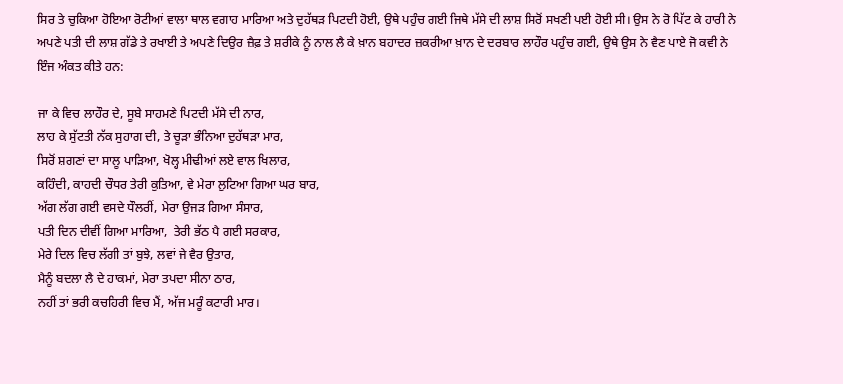ਸਿਰ ਤੇ ਚੁਕਿਆ ਹੋਇਆ ਰੋਟੀਆਂ ਵਾਲਾ ਥਾਲ ਵਗਾਹ ਮਾਰਿਆ ਅਤੇ ਦੁਹੱਥੜ ਪਿਟਦੀ ਹੋਈ, ਉਥੇ ਪਹੁੰਚ ਗਈ ਜਿਥੇ ਮੱਸੇ ਦੀ ਲਾਸ਼ ਸਿਰੋਂ ਸਖਣੀ ਪਈ ਹੋਈ ਸੀ। ਉਸ ਨੇ ਰੋ ਪਿੱਟ ਕੇ ਹਾਰੀ ਨੇ ਅਪਣੇ ਪਤੀ ਦੀ ਲਾਸ਼ ਗੱਡੇ ਤੇ ਰਖਾਈ ਤੇ ਅਪਣੇ ਦਿਉਰ ਜ਼ੈਫ਼ ਤੇ ਸ਼ਰੀਕੇ ਨੂੰ ਨਾਲ ਲੈ ਕੇ ਖ਼ਾਨ ਬਹਾਦਰ ਜ਼ਕਰੀਆ ਖ਼ਾਨ ਦੇ ਦਰਬਾਰ ਲਾਹੌਰ ਪਹੁੰਚ ਗਈ, ਉਥੇ ਉਸ ਨੇ ਵੈਣ ਪਾਏ ਜੋ ਕਵੀ ਨੇ ਇੰਜ ਅੰਕਤ ਕੀਤੇ ਹਨ:

ਜਾ ਕੇ ਵਿਚ ਲਾਹੌਰ ਦੇ, ਸੂਬੇ ਸਾਹਮਣੇ ਪਿਟਦੀ ਮੱਸੇ ਦੀ ਨਾਰ,
ਲਾਹ ਕੇ ਸੁੱਟਤੀ ਨੱਕ ਸੁਹਾਗ ਦੀ, ਤੇ ਚੂੜਾ ਭੰਨਿਆ ਦੁਹੱਥੜਾ ਮਾਰ,
ਸਿਰੋਂ ਸ਼ਗਣਾਂ ਦਾ ਸਾਲੂ ਪਾੜਿਆ, ਖੋਲ੍ਹ ਮੀਢੀਆਂ ਲਏ ਵਾਲ ਖਿਲਾਰ,
ਕਹਿੰਦੀ, ਕਾਹਦੀ ਚੌਧਰ ਤੇਰੀ ਕੁਤਿਆ, ਵੇ ਮੇਰਾ ਲੁਟਿਆ ਗਿਆ ਘਰ ਬਾਰ,
ਅੱਗ ਲੱਗ ਗਈ ਵਸਦੇ ਧੌਲਰੀਂ, ਮੇਰਾ ਉਜੜ ਗਿਆ ਸੰਸਾਰ,
ਪਤੀ ਦਿਨ ਦੀਵੀਂ ਗਿਆ ਮਾਰਿਆ,  ਤੇਰੀ ਭੱਠ ਪੈ ਗਈ ਸਰਕਾਰ,
ਮੇਰੇ ਦਿਲ ਵਿਚ ਲੱਗੀ ਤਾਂ ਬੁਝੇ, ਲਵਾਂ ਜੇ ਵੈਰ ਉਤਾਰ,
ਮੈਨੂੰ ਬਦਲਾ ਲੈ ਦੇ ਹਾਕਮਾਂ, ਮੇਰਾ ਤਪਦਾ ਸੀਨਾ ਠਾਰ,
ਨਹੀਂ ਤਾਂ ਭਰੀ ਕਚਹਿਰੀ ਵਿਚ ਮੈਂ, ਅੱਜ ਮਰੂੰ ਕਟਾਰੀ ਮਾਰ।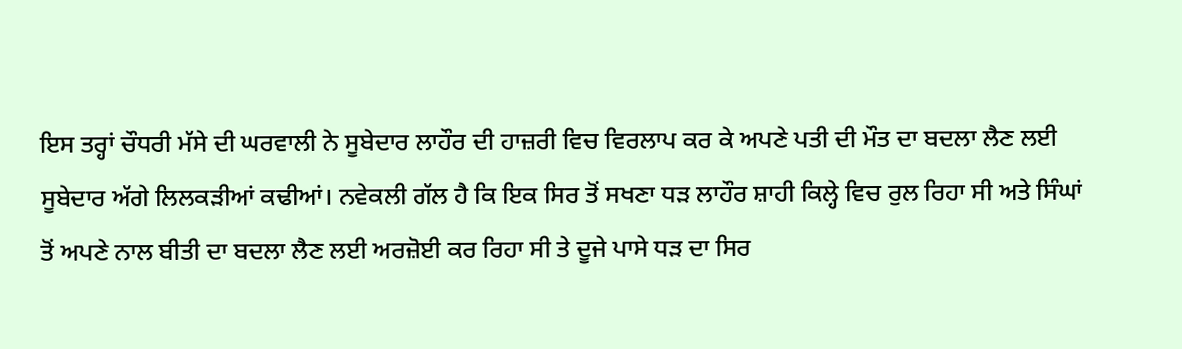ਇਸ ਤਰ੍ਹਾਂ ਚੌਧਰੀ ਮੱਸੇ ਦੀ ਘਰਵਾਲੀ ਨੇ ਸੂਬੇਦਾਰ ਲਾਹੌਰ ਦੀ ਹਾਜ਼ਰੀ ਵਿਚ ਵਿਰਲਾਪ ਕਰ ਕੇ ਅਪਣੇ ਪਤੀ ਦੀ ਮੌਤ ਦਾ ਬਦਲਾ ਲੈਣ ਲਈ ਸੂਬੇਦਾਰ ਅੱਗੇ ਲਿਲਕੜੀਆਂ ਕਢੀਆਂ। ਨਵੇਕਲੀ ਗੱਲ ਹੈ ਕਿ ਇਕ ਸਿਰ ਤੋਂ ਸਖਣਾ ਧੜ ਲਾਹੌਰ ਸ਼ਾਹੀ ਕਿਲ੍ਹੇ ਵਿਚ ਰੁਲ ਰਿਹਾ ਸੀ ਅਤੇ ਸਿੰਘਾਂ ਤੋਂ ਅਪਣੇ ਨਾਲ ਬੀਤੀ ਦਾ ਬਦਲਾ ਲੈਣ ਲਈ ਅਰਜ਼ੋਈ ਕਰ ਰਿਹਾ ਸੀ ਤੇ ਦੂਜੇ ਪਾਸੇ ਧੜ ਦਾ ਸਿਰ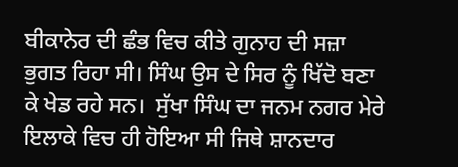ਬੀਕਾਨੇਰ ਦੀ ਛੰਭ ਵਿਚ ਕੀਤੇ ਗੁਨਾਹ ਦੀ ਸਜ਼ਾ ਭੁਗਤ ਰਿਹਾ ਸੀ। ਸਿੰਘ ਉਸ ਦੇ ਸਿਰ ਨੂੰ ਖਿੱਦੋ ਬਣਾ ਕੇ ਖੇਡ ਰਹੇ ਸਨ।  ਸੁੱਖਾ ਸਿੰਘ ਦਾ ਜਨਮ ਨਗਰ ਮੇਰੇ ਇਲਾਕੇ ਵਿਚ ਹੀ ਹੋਇਆ ਸੀ ਜਿਥੇ ਸ਼ਾਨਦਾਰ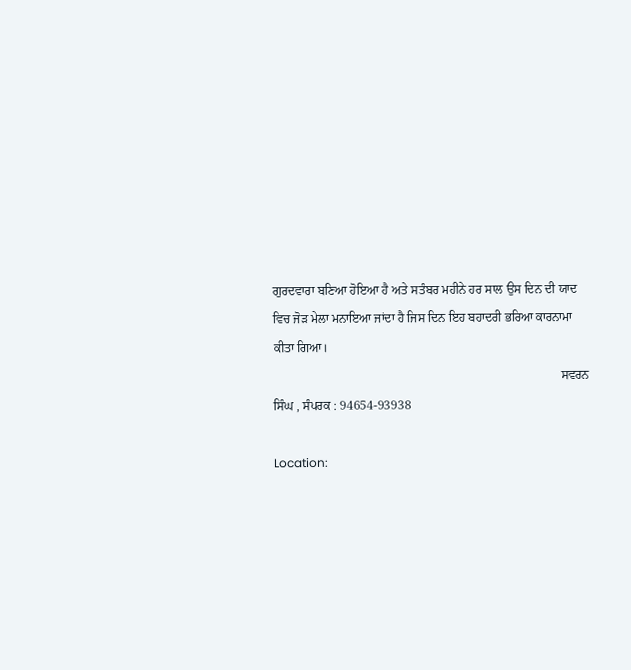ਗੁਰਦਵਾਰਾ ਬਣਿਆ ਹੋਇਆ ਹੈ ਅਤੇ ਸਤੰਬਰ ਮਹੀਨੇ ਹਰ ਸਾਲ ਉਸ ਦਿਨ ਦੀ ਯਾਦ ਵਿਚ ਜੋੜ ਮੇਲਾ ਮਨਾਇਆ ਜਾਂਦਾ ਹੈ ਜਿਸ ਦਿਨ ਇਹ ਬਹਾਦਰੀ ਭਰਿਆ ਕਾਰਨਾਮਾ ਕੀਤਾ ਗਿਆ।
                                                                                            ਸਵਰਨ ਸਿੰਘ , ਸੰਪਰਕ : 94654-93938

Location: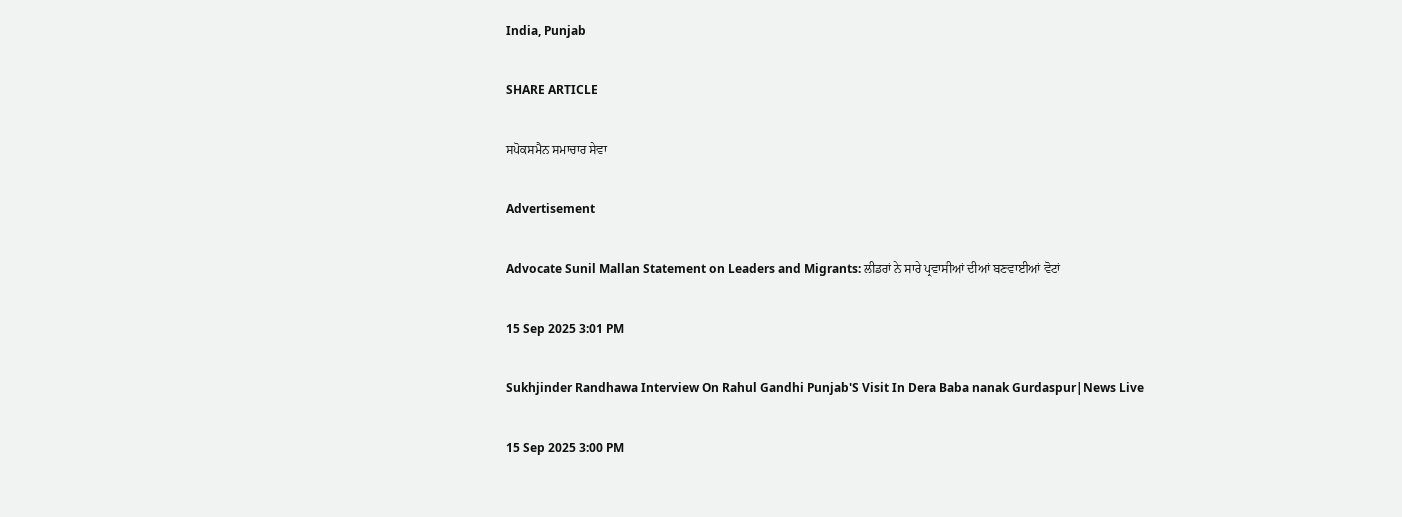India, Punjab

SHARE ARTICLE

ਸਪੋਕਸਮੈਨ ਸਮਾਚਾਰ ਸੇਵਾ

Advertisement

Advocate Sunil Mallan Statement on Leaders and Migrants: ਲੀਡਰਾਂ ਨੇ ਸਾਰੇ ਪ੍ਰਵਾਸੀਆਂ ਦੀਆਂ ਬਣਵਾਈਆਂ ਵੋਟਾਂ

15 Sep 2025 3:01 PM

Sukhjinder Randhawa Interview On Rahul Gandhi Punjab'S Visit In Dera Baba nanak Gurdaspur|News Live

15 Sep 2025 3:00 PM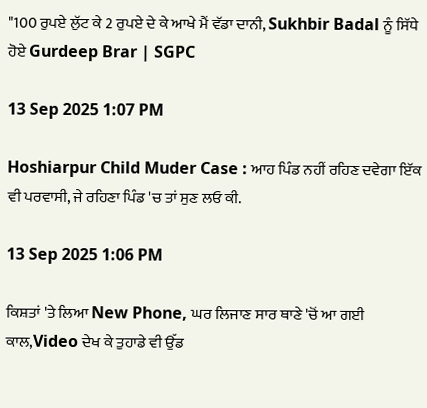"100 ਰੁਪਏ ਲੁੱਟ ਕੇ 2 ਰੁਪਏ ਦੇ ਕੇ ਆਖੇ ਮੈਂ ਵੱਡਾ ਦਾਨੀ, Sukhbir Badal ਨੂੰ ਸਿੱਧੇ ਹੋਏ Gurdeep Brar | SGPC

13 Sep 2025 1:07 PM

Hoshiarpur Child Muder Case : ਆਹ ਪਿੰਡ ਨਹੀਂ ਰਹਿਣ ਦਵੇਗਾ ਇੱਕ ਵੀ ਪਰਵਾਸੀ, ਜੇ ਰਹਿਣਾ ਪਿੰਡ 'ਚ ਤਾਂ ਸੁਣ ਲਓ ਕੀ.

13 Sep 2025 1:06 PM

ਕਿਸ਼ਤਾਂ 'ਤੇ ਲਿਆ New Phone, ਘਰ ਲਿਜਾਣ ਸਾਰ ਥਾਣੇ 'ਚੋਂ ਆ ਗਈ ਕਾਲ,Video ਦੇਖ ਕੇ ਤੁਹਾਡੇ ਵੀ ਉੱਡ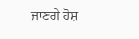ਜਾਣਗੇ ਹੋਸ਼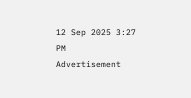12 Sep 2025 3:27 PM
Advertisement